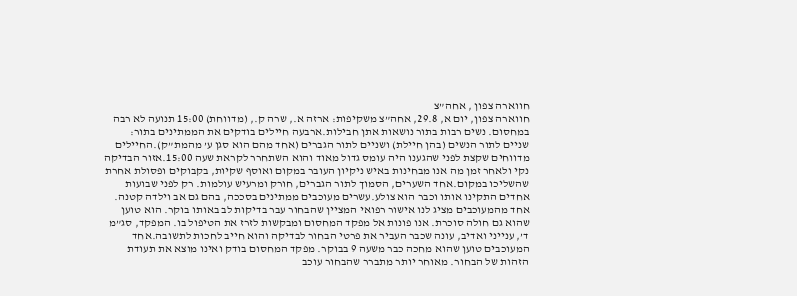חווארה צפון , אחה”צ
חווארה צפון, יום א, 29.8, אחה”צ משקיפות: ארזה א., שרה ק., (מדווחת) 15:00 תנועה לא רבה במחסום. נשים רבות בתור נושאות אתן חבילות.ארבעה חיילים בודקים את הממתינים בתור: שניים לתור הנשים (בהן חיילת) ושניים לתור הגברים (אחד מהם הוא סגן ע’ מהמת”ק).החיילים מדווחים שקצת לפני שהגענו היה עומס גדול מאוד והוא השתחרר לקראת שעה 15:00.אזור הבדיקה נקי ולאחר זמן מה אנו מבחינות באיש ניקיון העובר במקום ואוסף שקיות, בקבוקים ופסולת אחרת שהשליכו במקום.אחד השערים, הסמוך לתור הגברים, חורק ומרעיש עולמות. רק לפני שבועות אחדים התקינו אותו וכבר הוא צולע.עשרים מעוכבים ממתינים בסככה, בהם גם אב וילדה קטנה. אחד מהמעוכבים מציג לנו אישור רפואי המציין שהבחור עבר בדיקות לב באותו בוקר. הוא טוען שהוא גם חולה סוכרת. אנו פונות אל מפקד המחסום ומבקשות לזרז את הטיפול בו. המפקד, סג”מ ד’, ענייני ואדיב, עונה שכבר העביר את פרטי הבחור לבדיקה והוא חייב לחכות לתשובה.אחד המעוכבים טוען שהוא מחכה כבר משעה 9 בבוקר. מפקד המחסום בודק ואינו מוצא את תעודת הזהות של הבחור. מאוחר יותר מתברר שהבחור עוכב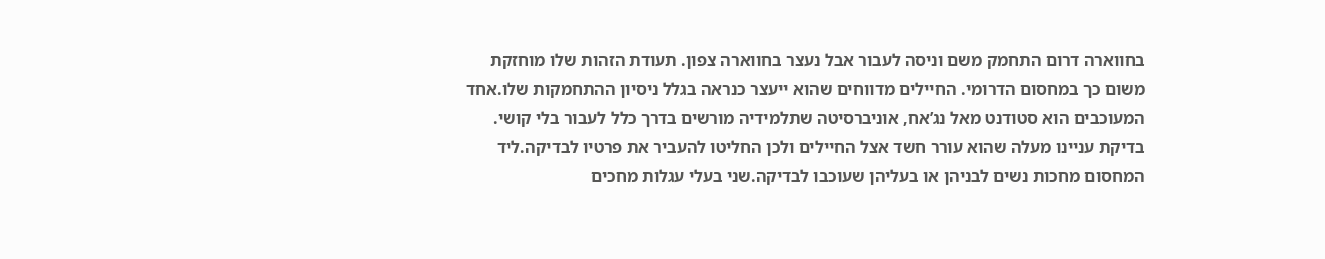בחווארה דרום התחמק משם וניסה לעבור אבל נעצר בחווארה צפון. תעודת הזהות שלו מוחזקת משום כך במחסום הדרומי. החיילים מדווחים שהוא ייעצר כנראה בגלל ניסיון ההתחמקות שלו.אחד המעוכבים הוא סטודנט מאל נג’אח, אוניברסיטה שתלמידיה מורשים בדרך כלל לעבור בלי קושי. בדיקת עניינו מעלה שהוא עורר חשד אצל החיילים ולכן החליטו להעביר את פרטיו לבדיקה.ליד המחסום מחכות נשים לבניהן או בעליהן שעוכבו לבדיקה.שני בעלי עגלות מחכים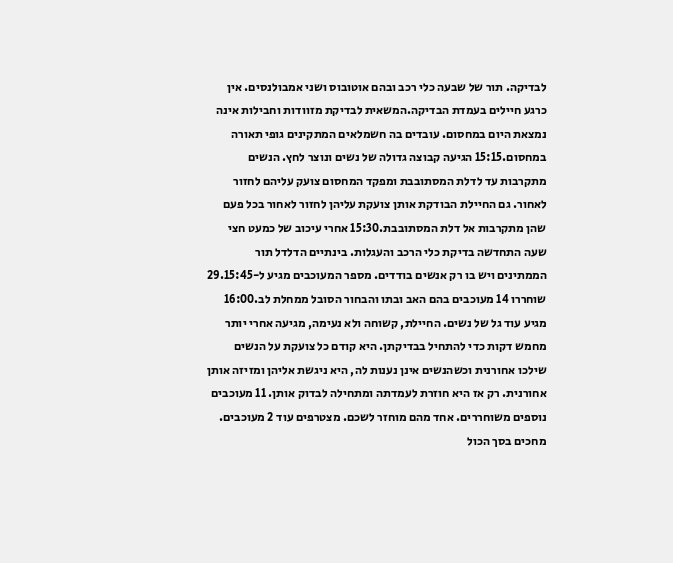לבדיקה. תור של שבעה כלי רכב ובהם אוטובוס ושני אמבולנסים. אין כרגע חיילים בעמדת הבדיקה.המשאית לבדיקת מזוודות וחבילות אינה נמצאת היום במחסום. עובדים בה חשמלאים המתקינים גופי תאורה במחסום.15:15 הגיעה קבוצה גדולה של נשים ונוצר לחץ. הנשים מתקרבות עד לדלת המסתובבת ומפקד המחסום צועק עליהם לחזור לאחור. גם החיילת הבודקת אותן צועקת עליהן לחזור לאחור בכל פעם שהן מתקרבות אל דלת המסתובבת.15:30 אחרי עיכוב של כמעט חצי שעה התחדשה בדיקת כלי הרכב והעגלות. בינתיים הדלדל תור הממתינים ויש בו רק אנשים בודדים. מספר המעוכבים מגיע ל-29.15:45 שוחררו 14 מעוכבים בהם האב ובתו והבחור הסובל ממחלת לב.16:00 מגיע עוד גל של נשים. החיילת, קשוחה ולא נעימה, מגיעה אחרי יותר מחמש דקות כדי להתחיל בבדיקתן. היא קודם כל צועקת על הנשים שילכו אחורנית וכשהנשים אינן נענות לה, היא ניגשת אליהן ומזיזה אותן אחורנית. רק אז היא חוזרת לעמדתה ומתחילה לבדוק אותן. 11 מעוכבים נוספים משוחררים. אחד מהם מוחזר לשכם. מצטרפים עוד 2 מעוכבים. מחכים בסך הכול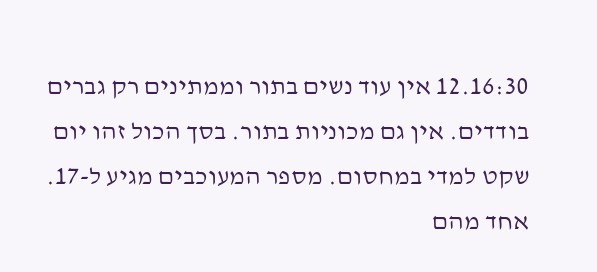12.16:30 אין עוד נשים בתור וממתינים רק גברים בודדים. אין גם מכוניות בתור. בסך הכול זהו יום שקט למדי במחסום. מספר המעוכבים מגיע ל-17. אחד מהם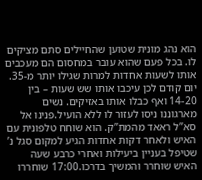הוא נהג מונית שטוען שהחיילים סתם מציקים לו. בכל פעם שהוא עובר במחסום הם מעכבים אותו לשעות אחדות למרות שגילו יותר מ-35. יום קודם לכן עיכבו אותו שש שעות – בין 14-20 ואף כבלו אותו באזיקים. נשים מארגוננו ניסו לעזור לו ללא הועיל.פנינו אל סא”ל ראאד מהמת”ק. הוא שוחח טלפונית עם האיש ולאחר דקות אחדות הגיע למקום סגל נ’ שטיפל בעניין ביעילות ואחרי כרבע שעה האיש שוחרר והמשיך בדרכו.17:00 שוחררו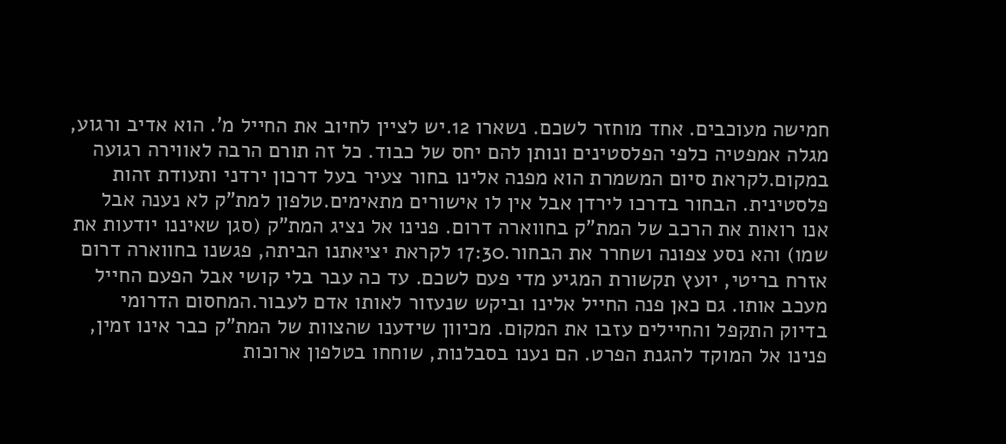חמישה מעוכבים. אחד מוחזר לשכם. נשארו 12.יש לציין לחיוב את החייל מ’. הוא אדיב ורגוע, מגלה אמפטיה כלפי הפלסטינים ונותן להם יחס של כבוד. כל זה תורם הרבה לאווירה רגועה במקום.לקראת סיום המשמרת הוא מפנה אלינו בחור צעיר בעל דרכון ירדני ותעודת זהות פלסטינית. הבחור בדרכו לירדן אבל אין לו אישורים מתאימים.טלפון למת”ק לא נענה אבל אנו רואות את הרכב של המת”ק בחווארה דרום. פנינו אל נציג המת”ק (סגן שאיננו יודעות את שמו) והא נסע צפונה ושחרר את הבחור.17:30 לקראת יציאתנו הביתה, פגשנו בחווארה דרום אזרח בריטי, יועץ תקשורת המגיע מדי פעם לשכם. עד כה עבר בלי קושי אבל הפעם החייל מעכב אותו. גם כאן פנה החייל אלינו וביקש שנעזור לאותו אדם לעבור.המחסום הדרומי בדיוק התקפל והחיילים עזבו את המקום. מכיוון שידענו שהצוות של המת”ק כבר אינו זמין, פנינו אל המוקד להגנת הפרט. הם נענו בסבלנות, שוחחו בטלפון ארוכות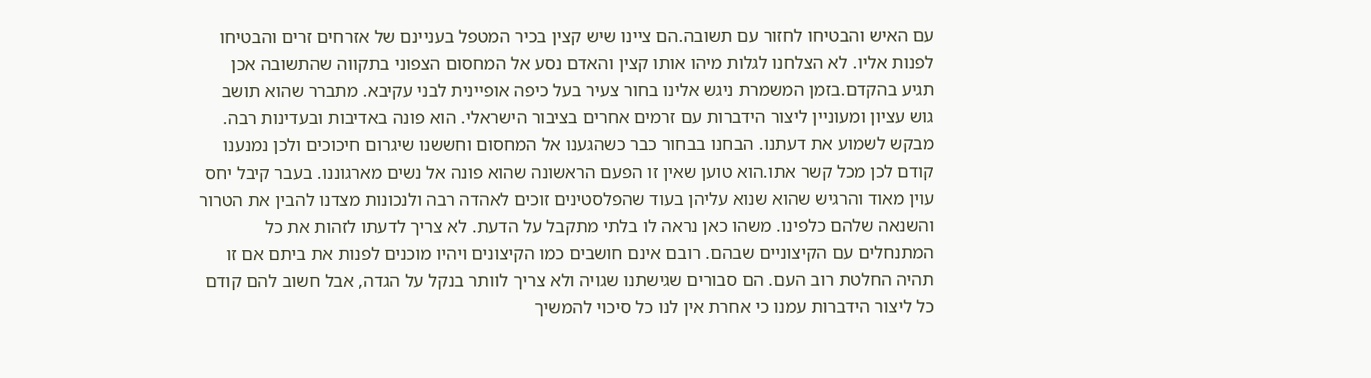עם האיש והבטיחו לחזור עם תשובה.הם ציינו שיש קצין בכיר המטפל בעניינם של אזרחים זרים והבטיחו לפנות אליו. לא הצלחנו לגלות מיהו אותו קצין והאדם נסע אל המחסום הצפוני בתקווה שהתשובה אכן תגיע בהקדם.בזמן המשמרת ניגש אלינו בחור צעיר בעל כיפה אופיינית לבני עקיבא. מתברר שהוא תושב גוש עציון ומעוניין ליצור הידברות עם זרמים אחרים בציבור הישראלי. הוא פונה באדיבות ובעדינות רבה. מבקש לשמוע את דעתנו. הבחנו בבחור כבר כשהגענו אל המחסום וחששנו שיגרום חיכוכים ולכן נמנענו קודם לכן מכל קשר אתו.הוא טוען שאין זו הפעם הראשונה שהוא פונה אל נשים מארגוננו. בעבר קיבל יחס עוין מאוד והרגיש שהוא שנוא עליהן בעוד שהפלסטינים זוכים לאהדה רבה ולנכונות מצדנו להבין את הטרור והשנאה שלהם כלפינו. משהו כאן נראה לו בלתי מתקבל על הדעת. לא צריך לדעתו לזהות את כל המתנחלים עם הקיצוניים שבהם. רובם אינם חושבים כמו הקיצונים ויהיו מוכנים לפנות את ביתם אם זו תהיה החלטת רוב העם. הם סבורים שגישתנו שגויה ולא צריך לוותר בנקל על הגדה, אבל חשוב להם קודם כל ליצור הידברות עמנו כי אחרת אין לנו כל סיכוי להמשיך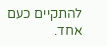להתקיים כעם אחד.